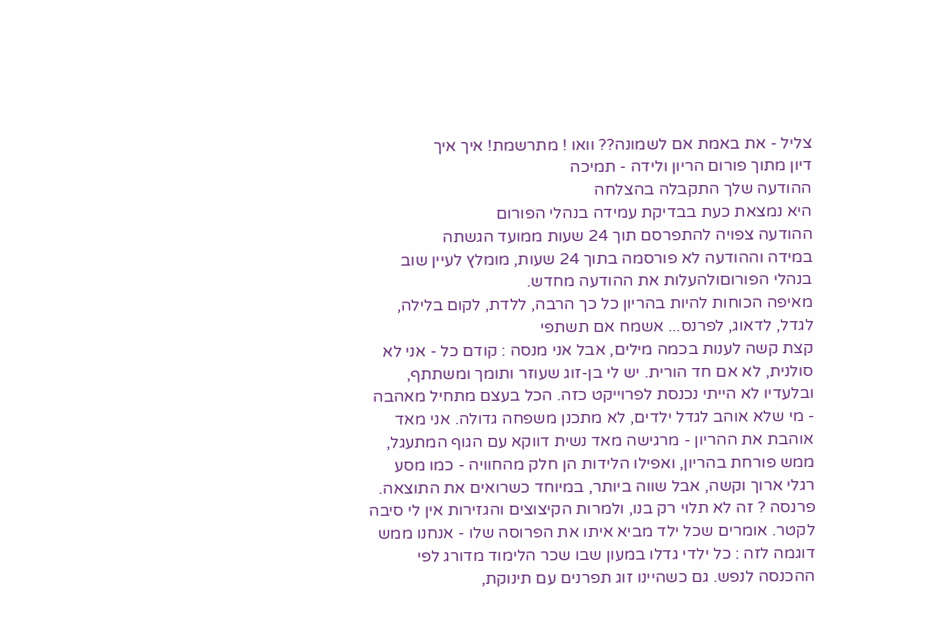צליל - את באמת אם לשמונה?? וואו ! מתרשמת! איך איך
דיון מתוך פורום הריון ולידה - תמיכה
ההודעה שלך התקבלה בהצלחה
היא נמצאת כעת בבדיקת עמידה בנהלי הפורום
ההודעה צפויה להתפרסם תוך 24 שעות ממועד הגשתה
במידה וההודעה לא פורסמה בתוך 24 שעות, מומלץ לעיין שוב בנהלי הפורוםולהעלות את ההודעה מחדש.
מאיפה הכוחות להיות בהריון כל כך הרבה, ללדת, לקום בלילה, לגדל, לדאוג, לפרנס... אשמח אם תשתפי
קצת קשה לענות בכמה מילים, אבל אני מנסה : קודם כל - אני לא סולנית, לא אם חד הורית. יש לי בן-זוג שעוזר ותומך ומשתתף, ובלעדיו לא הייתי נכנסת לפרוייקט כזה. הכל בעצם מתחיל מאהבה - מי שלא אוהב לגדל ילדים, לא מתכנן משפחה גדולה. אני מאד אוהבת את ההריון - מרגישה מאד נשית דווקא עם הגוף המתעגל, ממש פורחת בהריון, ואפילו הלידות הן חלק מהחוויה - כמו מסע רגלי ארוך וקשה, אבל שווה ביותר, במיוחד כשרואים את התוצאה. פרנסה ? זה לא תלוי רק בנו, ולמרות הקיצוצים והגזירות אין לי סיבה לקטר. אומרים שכל ילד מביא איתו את הפרוסה שלו - אנחנו ממש דוגמה לזה : כל ילדי גדלו במעון שבו שכר הלימוד מדורג לפי ההכנסה לנפש. גם כשהיינו זוג תפרנים עם תינוקת,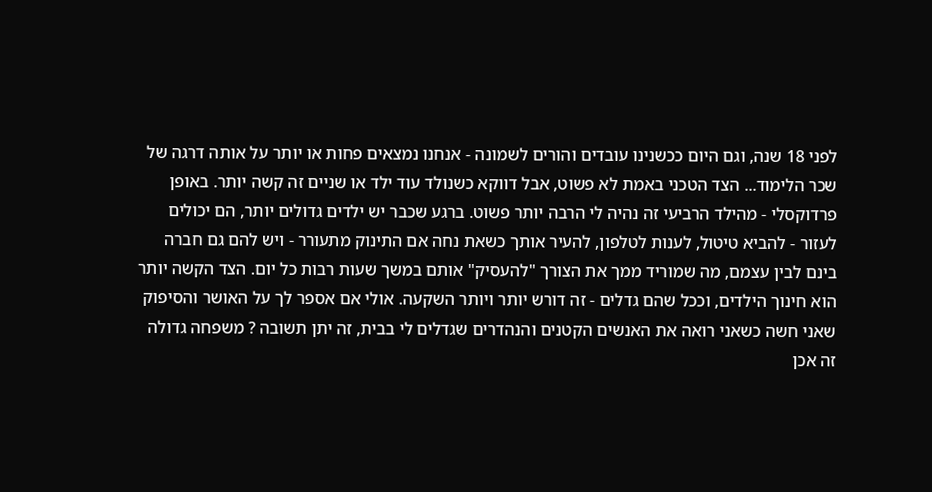לפני 18 שנה, וגם היום ככשנינו עובדים והורים לשמונה - אנחנו נמצאים פחות או יותר על אותה דרגה של שכר הלימוד... הצד הטכני באמת לא פשוט, אבל דווקא כשנולד עוד ילד או שניים זה קשה יותר. באופן פרדוקסלי - מהילד הרביעי זה נהיה לי הרבה יותר פשוט. ברגע שכבר יש ילדים גדולים יותר, הם יכולים לעזור - להביא טיטול, לענות לטלפון, להעיר אותך כשאת נחה אם התינוק מתעורר - ויש להם גם חברה בינם לבין עצמם, מה שמוריד ממך את הצורך "להעסיק" אותם במשך שעות רבות כל יום. הצד הקשה יותר הוא חינוך הילדים, וככל שהם גדלים - זה דורש יותר ויותר השקעה. אולי אם אספר לך על האושר והסיפוק שאני חשה כשאני רואה את האנשים הקטנים והנהדרים שגדלים לי בבית, זה יתן תשובה ? משפחה גדולה זה אכן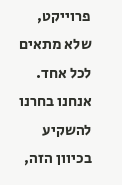פרוייקט, שלא מתאים לכל אחד. אנחנו בחרנו להשקיע בכיוון הזה,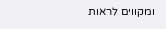ומקווים לראות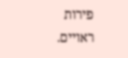פירות ראויים.